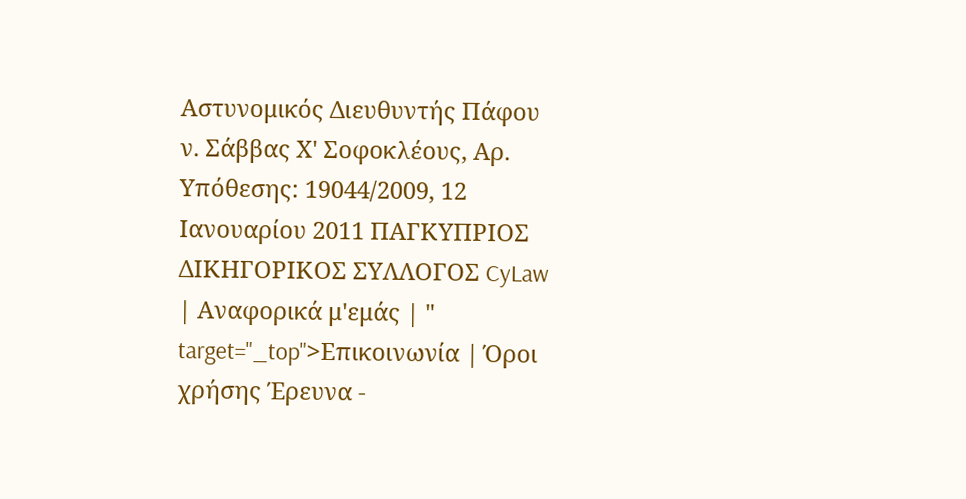Αστυνομικός Διευθυντής Πάφου ν. Σάββας Χ' Σοφοκλέους, Αρ. Υπόθεσης: 19044/2009, 12 Ιανουαρίου 2011 ΠΑΓΚΥΠΡΙΟΣ ΔΙΚΗΓΟΡΙΚΟΣ ΣΥΛΛΟΓΟΣ CyLaw | Αναφορικά μ'εμάς | " target="_top">Επικοινωνία | Όροι χρήσης Έρευνα -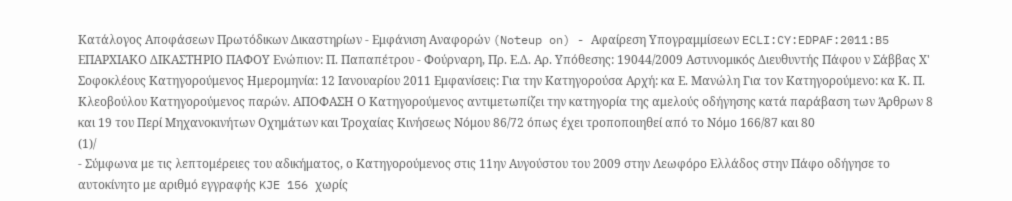Κατάλογος Αποφάσεων Πρωτόδικων Δικαστηρίων - Εμφάνιση Αναφορών (Noteup on) - Αφαίρεση Υπογραμμίσεων ECLI:CY:EDPAF:2011:B5 ΕΠΑΡΧΙΑΚΟ ΔΙΚΑΣΤΗΡΙΟ ΠΑΦΟΥ Ενώπιον: Π. Παπαπέτρου - Φούρναρη, Πρ. Ε.Δ. Αρ. Υπόθεσης: 19044/2009 Αστυνομικός Διευθυντής Πάφου ν Σάββας Χ' Σοφοκλέους Κατηγορούμενος Ημερομηνία: 12 Ιανουαρίου 2011 Εμφανίσεις: Για την Κατηγορούσα Αρχή: κα Ε. Μανώλη Για τον Κατηγορούμενο: κα Κ. Π. Κλεοβούλου Κατηγορούμενος παρών. ΑΠΟΦΑΣΗ Ο Κατηγορούμενος αντιμετωπίζει την κατηγορία της αμελούς οδήγησης κατά παράβαση των Άρθρων 8 και 19 του Περί Μηχανοκινήτων Οχημάτων και Τροχαίας Κινήσεως Νόμου 86/72 όπως έχει τροποποιηθεί από το Νόμο 166/87 και 80
(1)/
- Σύμφωνα με τις λεπτομέρειες του αδικήματος, ο Κατηγορούμενος στις 11ην Αυγούστου του 2009 στην Λεωφόρο Ελλάδος στην Πάφο οδήγησε το αυτοκίνητο με αριθμό εγγραφής KJE 156 χωρίς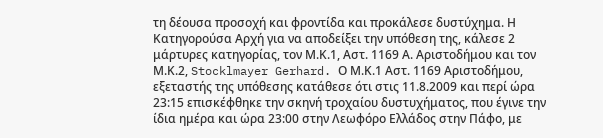τη δέουσα προσοχή και φροντίδα και προκάλεσε δυστύχημα. Η Κατηγορούσα Αρχή για να αποδείξει την υπόθεση της, κάλεσε 2 μάρτυρες κατηγορίας, τον Μ.Κ.1, Αστ. 1169 Α. Αριστοδήμου και τον Μ.Κ.2, Stocklmayer Gerhard. Ο Μ.Κ.1 Αστ. 1169 Αριστοδήμου, εξεταστής της υπόθεσης κατάθεσε ότι στις 11.8.2009 και περί ώρα 23:15 επισκέφθηκε την σκηνή τροχαίου δυστυχήματος, που έγινε την ίδια ημέρα και ώρα 23:00 στην Λεωφόρο Ελλάδος στην Πάφο, με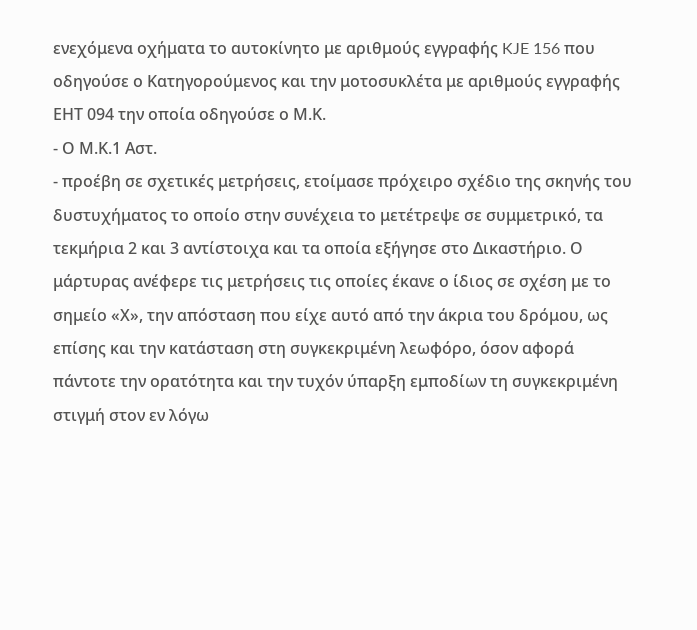ενεχόμενα οχήματα το αυτοκίνητο με αριθμούς εγγραφής KJE 156 που οδηγούσε ο Κατηγορούμενος και την μοτοσυκλέτα με αριθμούς εγγραφής ΕΗΤ 094 την οποία οδηγούσε ο Μ.Κ.
- Ο Μ.Κ.1 Αστ.
- προέβη σε σχετικές μετρήσεις, ετοίμασε πρόχειρο σχέδιο της σκηνής του δυστυχήματος το οποίο στην συνέχεια το μετέτρεψε σε συμμετρικό, τα τεκμήρια 2 και 3 αντίστοιχα και τα οποία εξήγησε στο Δικαστήριο. Ο μάρτυρας ανέφερε τις μετρήσεις τις οποίες έκανε ο ίδιος σε σχέση με το σημείο «Χ», την απόσταση που είχε αυτό από την άκρια του δρόμου, ως επίσης και την κατάσταση στη συγκεκριμένη λεωφόρο, όσον αφορά πάντοτε την ορατότητα και την τυχόν ύπαρξη εμποδίων τη συγκεκριμένη στιγμή στον εν λόγω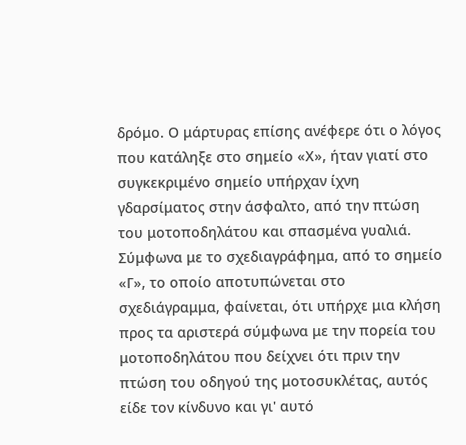δρόμο. Ο μάρτυρας επίσης ανέφερε ότι ο λόγος που κατάληξε στο σημείο «Χ», ήταν γιατί στο συγκεκριμένο σημείο υπήρχαν ίχνη γδαρσίματος στην άσφαλτο, από την πτώση του μοτοποδηλάτου και σπασμένα γυαλιά. Σύμφωνα με το σχεδιαγράφημα, από το σημείο «Γ», το οποίο αποτυπώνεται στο σχεδιάγραμμα, φαίνεται, ότι υπήρχε μια κλήση προς τα αριστερά σύμφωνα με την πορεία του μοτοποδηλάτου που δείχνει ότι πριν την πτώση του οδηγού της μοτοσυκλέτας, αυτός είδε τον κίνδυνο και γι' αυτό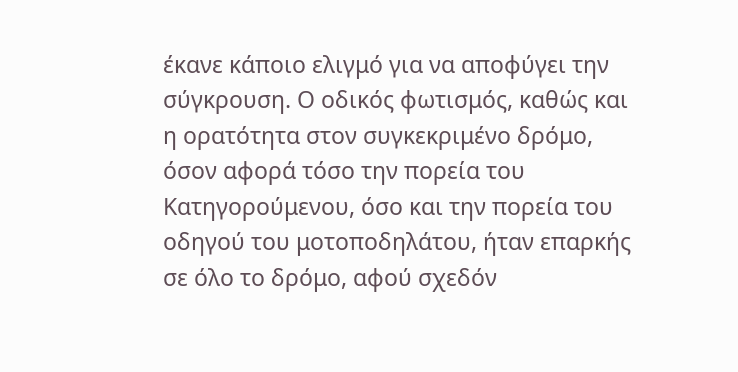έκανε κάποιο ελιγμό για να αποφύγει την σύγκρουση. Ο οδικός φωτισμός, καθώς και η ορατότητα στον συγκεκριμένο δρόμο, όσον αφορά τόσο την πορεία του Κατηγορούμενου, όσο και την πορεία του οδηγού του μοτοποδηλάτου, ήταν επαρκής σε όλο το δρόμο, αφού σχεδόν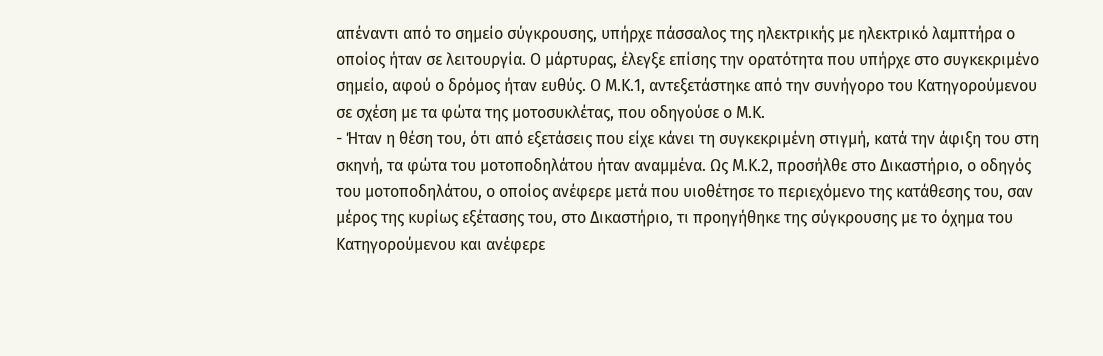απέναντι από το σημείο σύγκρουσης, υπήρχε πάσσαλος της ηλεκτρικής με ηλεκτρικό λαμπτήρα ο οποίος ήταν σε λειτουργία. Ο μάρτυρας, έλεγξε επίσης την ορατότητα που υπήρχε στο συγκεκριμένο σημείο, αφού ο δρόμος ήταν ευθύς. Ο Μ.Κ.1, αντεξετάστηκε από την συνήγορο του Κατηγορούμενου σε σχέση με τα φώτα της μοτοσυκλέτας, που οδηγούσε ο Μ.Κ.
- Ήταν η θέση του, ότι από εξετάσεις που είχε κάνει τη συγκεκριμένη στιγμή, κατά την άφιξη του στη σκηνή, τα φώτα του μοτοποδηλάτου ήταν αναμμένα. Ως Μ.Κ.2, προσήλθε στο Δικαστήριο, ο οδηγός του μοτοποδηλάτου, ο οποίος ανέφερε μετά που υιοθέτησε το περιεχόμενο της κατάθεσης του, σαν μέρος της κυρίως εξέτασης του, στο Δικαστήριο, τι προηγήθηκε της σύγκρουσης με το όχημα του Κατηγορούμενου και ανέφερε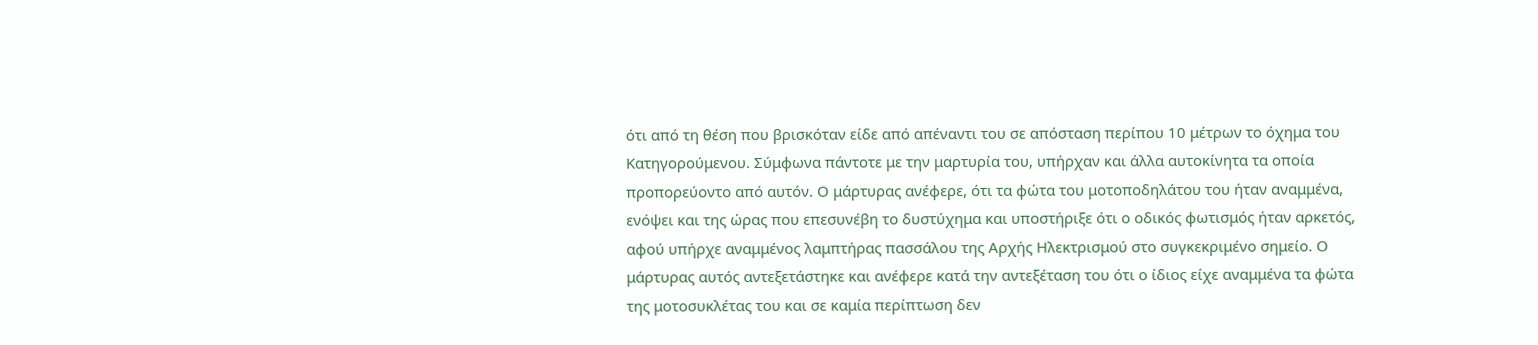ότι από τη θέση που βρισκόταν είδε από απέναντι του σε απόσταση περίπου 10 μέτρων το όχημα του Κατηγορούμενου. Σύμφωνα πάντοτε με την μαρτυρία του, υπήρχαν και άλλα αυτοκίνητα τα οποία προπορεύοντο από αυτόν. Ο μάρτυρας ανέφερε, ότι τα φώτα του μοτοποδηλάτου του ήταν αναμμένα, ενόψει και της ώρας που επεσυνέβη το δυστύχημα και υποστήριξε ότι ο οδικός φωτισμός ήταν αρκετός, αφού υπήρχε αναμμένος λαμπτήρας πασσάλου της Αρχής Ηλεκτρισμού στο συγκεκριμένο σημείο. Ο μάρτυρας αυτός αντεξετάστηκε και ανέφερε κατά την αντεξέταση του ότι ο ίδιος είχε αναμμένα τα φώτα της μοτοσυκλέτας του και σε καμία περίπτωση δεν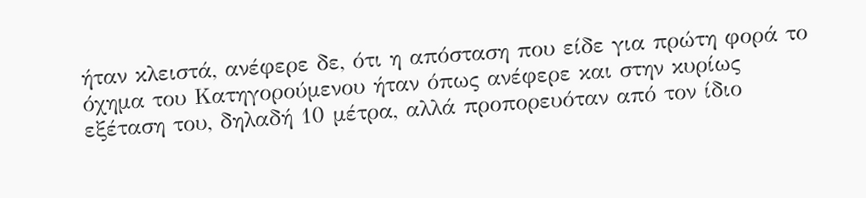ήταν κλειστά, ανέφερε δε, ότι η απόσταση που είδε για πρώτη φορά το όχημα του Κατηγορούμενου ήταν όπως ανέφερε και στην κυρίως εξέταση του, δηλαδή 10 μέτρα, αλλά προπορευόταν από τον ίδιο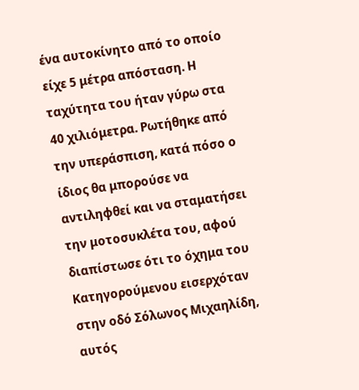ένα αυτοκίνητο από το οποίο είχε 5 μέτρα απόσταση. Η ταχύτητα του ήταν γύρω στα 40 χιλιόμετρα. Ρωτήθηκε από την υπεράσπιση, κατά πόσο ο ίδιος θα μπορούσε να αντιληφθεί και να σταματήσει την μοτοσυκλέτα του, αφού διαπίστωσε ότι το όχημα του Κατηγορούμενου εισερχόταν στην οδό Σόλωνος Μιχαηλίδη, αυτός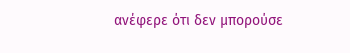ανέφερε ότι δεν μπορούσε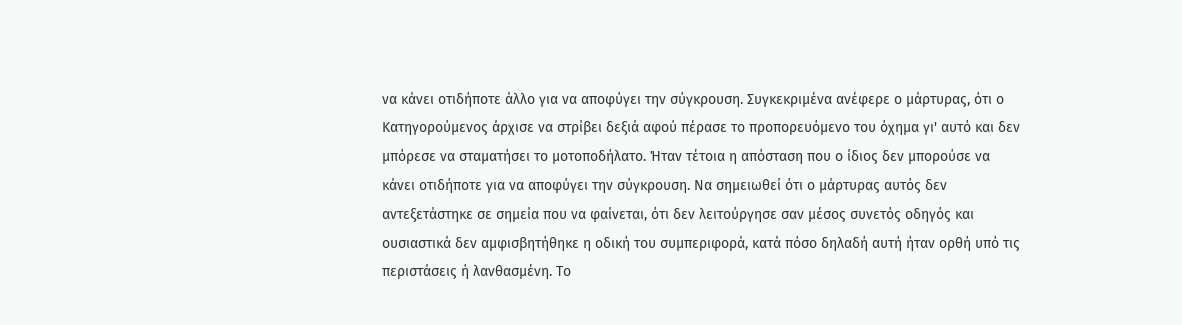να κάνει οτιδήποτε άλλο για να αποφύγει την σύγκρουση. Συγκεκριμένα ανέφερε ο μάρτυρας, ότι ο Κατηγορούμενος άρχισε να στρίβει δεξιά αφού πέρασε το προπορευόμενο του όχημα γι' αυτό και δεν μπόρεσε να σταματήσει το μοτοποδήλατο. Ήταν τέτοια η απόσταση που ο ίδιος δεν μπορούσε να κάνει οτιδήποτε για να αποφύγει την σύγκρουση. Να σημειωθεί ότι ο μάρτυρας αυτός δεν αντεξετάστηκε σε σημεία που να φαίνεται, ότι δεν λειτούργησε σαν μέσος συνετός οδηγός και ουσιαστικά δεν αμφισβητήθηκε η οδική του συμπεριφορά, κατά πόσο δηλαδή αυτή ήταν ορθή υπό τις περιστάσεις ή λανθασμένη. Το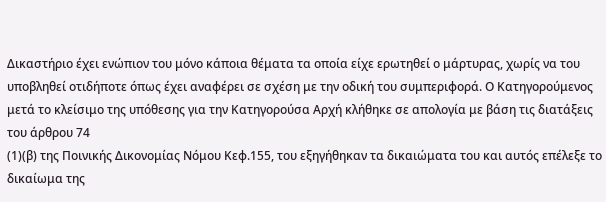Δικαστήριο έχει ενώπιον του μόνο κάποια θέματα τα οποία είχε ερωτηθεί ο μάρτυρας, χωρίς να του υποβληθεί οτιδήποτε όπως έχει αναφέρει σε σχέση με την οδική του συμπεριφορά. Ο Κατηγορούμενος μετά το κλείσιμο της υπόθεσης για την Κατηγορούσα Αρχή κλήθηκε σε απολογία με βάση τις διατάξεις του άρθρου 74
(1)(β) της Ποινικής Δικονομίας Νόμου Κεφ.155, του εξηγήθηκαν τα δικαιώματα του και αυτός επέλεξε το δικαίωμα της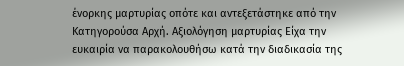ένορκης μαρτυρίας οπότε και αντεξετάστηκε από την Κατηγορούσα Αρχή. Αξιολόγηση μαρτυρίας Είχα την ευκαιρία να παρακολουθήσω κατά την διαδικασία της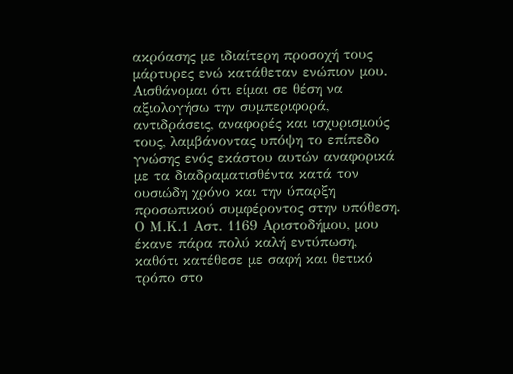ακρόασης με ιδιαίτερη προσοχή τους μάρτυρες ενώ κατάθεταν ενώπιον μου. Αισθάνομαι ότι είμαι σε θέση να αξιολογήσω την συμπεριφορά, αντιδράσεις, αναφορές και ισχυρισμούς τους, λαμβάνοντας υπόψη το επίπεδο γνώσης ενός εκάστου αυτών αναφορικά με τα διαδραματισθέντα κατά τον ουσιώδη χρόνο και την ύπαρξη προσωπικού συμφέροντος στην υπόθεση. Ο Μ.Κ.1 Αστ. 1169 Αριστοδήμου, μου έκανε πάρα πολύ καλή εντύπωση, καθότι κατέθεσε με σαφή και θετικό τρόπο στο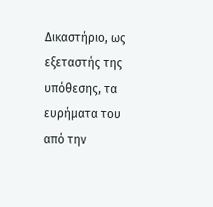Δικαστήριο, ως εξεταστής της υπόθεσης, τα ευρήματα του από την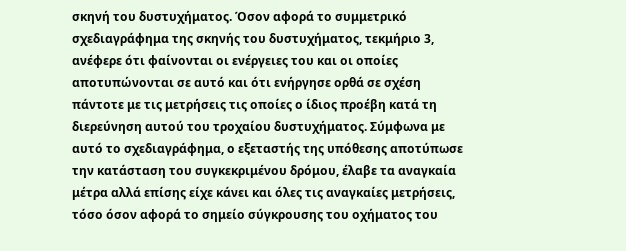σκηνή του δυστυχήματος. Όσον αφορά το συμμετρικό σχεδιαγράφημα της σκηνής του δυστυχήματος, τεκμήριο 3, ανέφερε ότι φαίνονται οι ενέργειες του και οι οποίες αποτυπώνονται σε αυτό και ότι ενήργησε ορθά σε σχέση πάντοτε με τις μετρήσεις τις οποίες ο ίδιος προέβη κατά τη διερεύνηση αυτού του τροχαίου δυστυχήματος. Σύμφωνα με αυτό το σχεδιαγράφημα, ο εξεταστής της υπόθεσης αποτύπωσε την κατάσταση του συγκεκριμένου δρόμου, έλαβε τα αναγκαία μέτρα αλλά επίσης είχε κάνει και όλες τις αναγκαίες μετρήσεις, τόσο όσον αφορά το σημείο σύγκρουσης του οχήματος του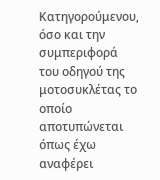Κατηγορούμενου, όσο και την συμπεριφορά του οδηγού της μοτοσυκλέτας το οποίο αποτυπώνεται όπως έχω αναφέρει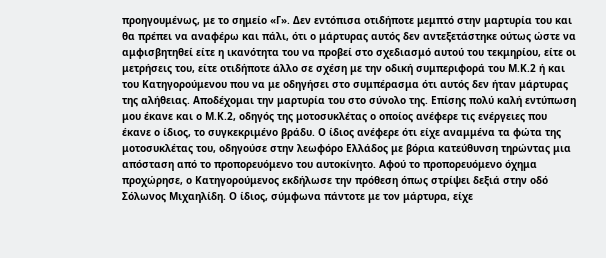προηγουμένως, με το σημείο «Γ». Δεν εντόπισα οτιδήποτε μεμπτό στην μαρτυρία του και θα πρέπει να αναφέρω και πάλι, ότι ο μάρτυρας αυτός δεν αντεξετάστηκε ούτως ώστε να αμφισβητηθεί είτε η ικανότητα του να προβεί στο σχεδιασμό αυτού του τεκμηρίου, είτε οι μετρήσεις του, είτε οτιδήποτε άλλο σε σχέση με την οδική συμπεριφορά του Μ.Κ.2 ή και του Κατηγορούμενου που να με οδηγήσει στο συμπέρασμα ότι αυτός δεν ήταν μάρτυρας της αλήθειας. Αποδέχομαι την μαρτυρία του στο σύνολο της. Επίσης πολύ καλή εντύπωση μου έκανε και ο Μ.Κ.2, οδηγός της μοτοσυκλέτας ο οποίος ανέφερε τις ενέργειες που έκανε ο ίδιος, το συγκεκριμένο βράδυ. Ο ίδιος ανέφερε ότι είχε αναμμένα τα φώτα της μοτοσυκλέτας του, οδηγούσε στην λεωφόρο Ελλάδος με βόρια κατεύθυνση τηρώντας μια απόσταση από το προπορευόμενο του αυτοκίνητο. Αφού το προπορευόμενο όχημα προχώρησε, ο Κατηγορούμενος εκδήλωσε την πρόθεση όπως στρίψει δεξιά στην οδό Σόλωνος Μιχαηλίδη. Ο ίδιος, σύμφωνα πάντοτε με τον μάρτυρα, είχε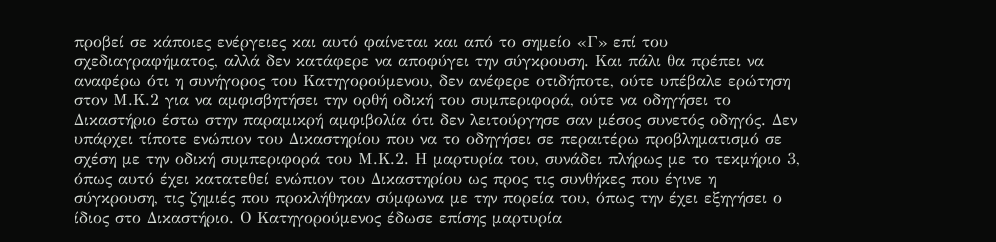προβεί σε κάποιες ενέργειες και αυτό φαίνεται και από το σημείο «Γ» επί του σχεδιαγραφήματος, αλλά δεν κατάφερε να αποφύγει την σύγκρουση. Και πάλι θα πρέπει να αναφέρω ότι η συνήγορος του Κατηγορούμενου, δεν ανέφερε οτιδήποτε, ούτε υπέβαλε ερώτηση στον Μ.Κ.2 για να αμφισβητήσει την ορθή οδική του συμπεριφορά, ούτε να οδηγήσει το Δικαστήριο έστω στην παραμικρή αμφιβολία ότι δεν λειτούργησε σαν μέσος συνετός οδηγός. Δεν υπάρχει τίποτε ενώπιον του Δικαστηρίου που να το οδηγήσει σε περαιτέρω προβληματισμό σε σχέση με την οδική συμπεριφορά του Μ.Κ.2. Η μαρτυρία του, συνάδει πλήρως με το τεκμήριο 3, όπως αυτό έχει κατατεθεί ενώπιον του Δικαστηρίου ως προς τις συνθήκες που έγινε η σύγκρουση, τις ζημιές που προκλήθηκαν σύμφωνα με την πορεία του, όπως την έχει εξηγήσει ο ίδιος στο Δικαστήριο. Ο Κατηγορούμενος έδωσε επίσης μαρτυρία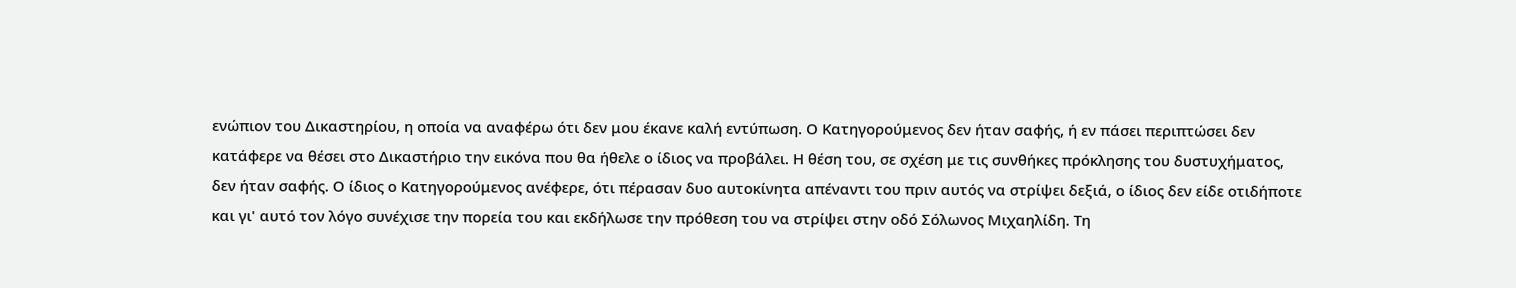ενώπιον του Δικαστηρίου, η οποία να αναφέρω ότι δεν μου έκανε καλή εντύπωση. Ο Κατηγορούμενος δεν ήταν σαφής, ή εν πάσει περιπτώσει δεν κατάφερε να θέσει στο Δικαστήριο την εικόνα που θα ήθελε ο ίδιος να προβάλει. Η θέση του, σε σχέση με τις συνθήκες πρόκλησης του δυστυχήματος, δεν ήταν σαφής. Ο ίδιος ο Κατηγορούμενος ανέφερε, ότι πέρασαν δυο αυτοκίνητα απέναντι του πριν αυτός να στρίψει δεξιά, ο ίδιος δεν είδε οτιδήποτε και γι' αυτό τον λόγο συνέχισε την πορεία του και εκδήλωσε την πρόθεση του να στρίψει στην οδό Σόλωνος Μιχαηλίδη. Τη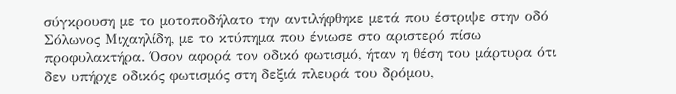σύγκρουση με το μοτοποδήλατο την αντιλήφθηκε μετά που έστριψε στην οδό Σόλωνος Μιχαηλίδη, με το κτύπημα που ένιωσε στο αριστερό πίσω προφυλακτήρα. Όσον αφορά τον οδικό φωτισμό, ήταν η θέση του μάρτυρα ότι δεν υπήρχε οδικός φωτισμός στη δεξιά πλευρά του δρόμου,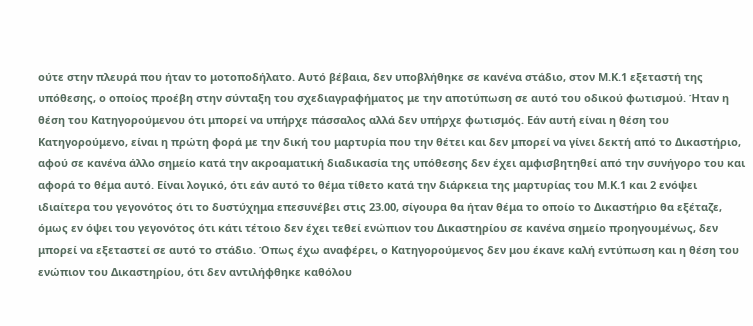ούτε στην πλευρά που ήταν το μοτοποδήλατο. Αυτό βέβαια, δεν υποβλήθηκε σε κανένα στάδιο, στον Μ.Κ.1 εξεταστή της υπόθεσης, ο οποίος προέβη στην σύνταξη του σχεδιαγραφήματος με την αποτύπωση σε αυτό του οδικού φωτισμού. Ήταν η θέση του Κατηγορούμενου ότι μπορεί να υπήρχε πάσσαλος αλλά δεν υπήρχε φωτισμός. Εάν αυτή είναι η θέση του Κατηγορούμενο, είναι η πρώτη φορά με την δική του μαρτυρία που την θέτει και δεν μπορεί να γίνει δεκτή από το Δικαστήριο, αφού σε κανένα άλλο σημείο κατά την ακροαματική διαδικασία της υπόθεσης δεν έχει αμφισβητηθεί από την συνήγορο του και αφορά το θέμα αυτό. Είναι λογικό, ότι εάν αυτό το θέμα τίθετο κατά την διάρκεια της μαρτυρίας του Μ.Κ.1 και 2 ενόψει ιδιαίτερα του γεγονότος ότι το δυστύχημα επεσυνέβει στις 23.00, σίγουρα θα ήταν θέμα το οποίο το Δικαστήριο θα εξέταζε, όμως εν όψει του γεγονότος ότι κάτι τέτοιο δεν έχει τεθεί ενώπιον του Δικαστηρίου σε κανένα σημείο προηγουμένως, δεν μπορεί να εξεταστεί σε αυτό το στάδιο. Όπως έχω αναφέρει, ο Κατηγορούμενος δεν μου έκανε καλή εντύπωση και η θέση του ενώπιον του Δικαστηρίου, ότι δεν αντιλήφθηκε καθόλου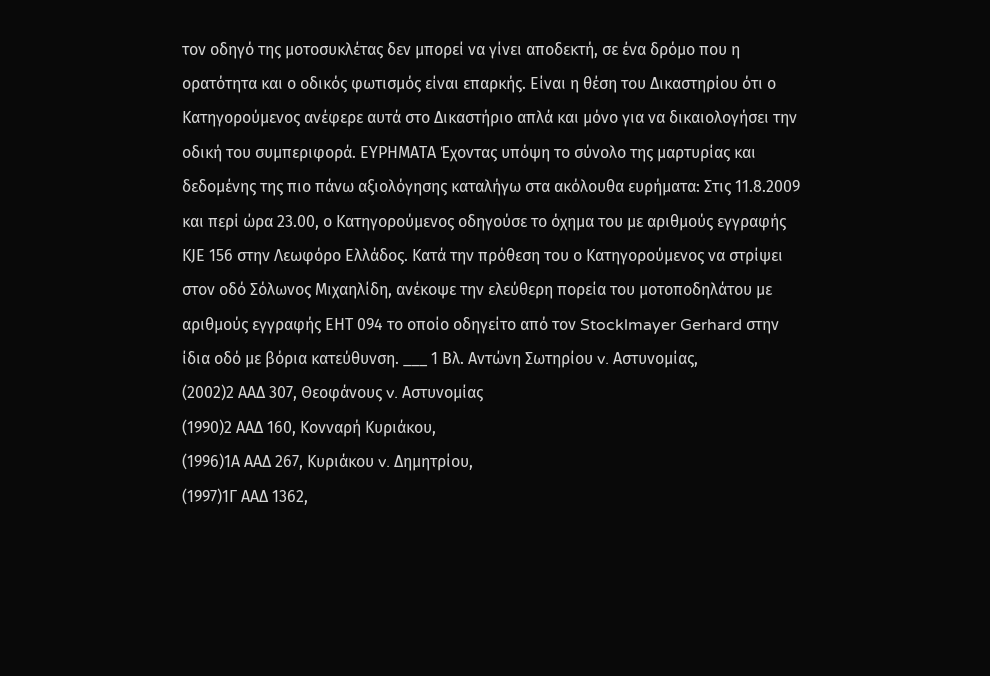τον οδηγό της μοτοσυκλέτας δεν μπορεί να γίνει αποδεκτή, σε ένα δρόμο που η ορατότητα και ο οδικός φωτισμός είναι επαρκής. Είναι η θέση του Δικαστηρίου ότι ο Κατηγορούμενος ανέφερε αυτά στο Δικαστήριο απλά και μόνο για να δικαιολογήσει την οδική του συμπεριφορά. ΕΥΡΗΜΑΤΑ Έχοντας υπόψη το σύνολο της μαρτυρίας και δεδομένης της πιο πάνω αξιολόγησης καταλήγω στα ακόλουθα ευρήματα: Στις 11.8.2009 και περί ώρα 23.00, ο Κατηγορούμενος οδηγούσε το όχημα του με αριθμούς εγγραφής ΚJE 156 στην Λεωφόρο Ελλάδος. Κατά την πρόθεση του ο Κατηγορούμενος να στρίψει στον οδό Σόλωνος Μιχαηλίδη, ανέκοψε την ελεύθερη πορεία του μοτοποδηλάτου με αριθμούς εγγραφής ΕΗΤ 094 το οποίο οδηγείτο από τον Stocklmayer Gerhard στην ίδια οδό με βόρια κατεύθυνση. ___ 1 Βλ. Αντώνη Σωτηρίου v. Αστυνομίας,
(2002)2 ΑΑΔ 307, Θεοφάνους v. Αστυνομίας
(1990)2 ΑΑΔ 160, Κονναρή Κυριάκου,
(1996)1Α ΑΑΔ 267, Κυριάκου v. Δημητρίου,
(1997)1Γ ΑΑΔ 1362,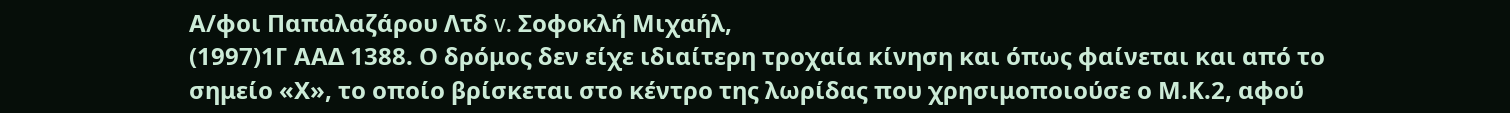Α/φοι Παπαλαζάρου Λτδ v. Σοφοκλή Μιχαήλ,
(1997)1Γ ΑΑΔ 1388. Ο δρόμος δεν είχε ιδιαίτερη τροχαία κίνηση και όπως φαίνεται και από το σημείο «Χ», το οποίο βρίσκεται στο κέντρο της λωρίδας που χρησιμοποιούσε ο Μ.Κ.2, αφού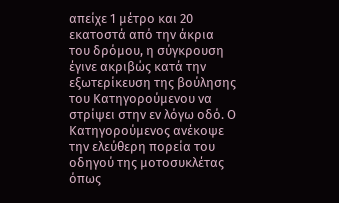απείχε 1 μέτρο και 20 εκατοστά από την άκρια του δρόμου, η σύγκρουση έγινε ακριβώς κατά την εξωτερίκευση της βούλησης του Κατηγορούμενου να στρίψει στην εν λόγω οδό. Ο Κατηγορούμενος ανέκοψε την ελεύθερη πορεία του οδηγού της μοτοσυκλέτας όπως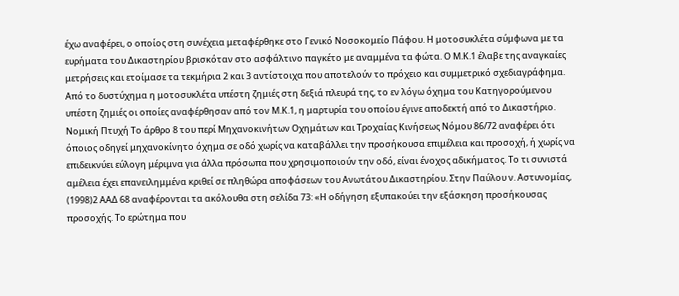έχω αναφέρει, ο οποίος στη συνέχεια μεταφέρθηκε στο Γενικό Νοσοκομείο Πάφου. Η μοτοσυκλέτα σύμφωνα με τα ευρήματα του Δικαστηρίου βρισκόταν στο ασφάλτινο παγκέτο με αναμμένα τα φώτα. Ο Μ.Κ.1 έλαβε της αναγκαίες μετρήσεις και ετοίμασε τα τεκμήρια 2 και 3 αντίστοιχα που αποτελούν το πρόχειο και συμμετρικό σχεδιαγράφημα. Από το δυστύχημα η μοτοσυκλέτα υπέστη ζημιές στη δεξιά πλευρά της, το εν λόγω όχημα του Κατηγορούμενου υπέστη ζημιές οι οποίες αναφέρθησαν από τον Μ.Κ.1, η μαρτυρία του οποίου έγινε αποδεκτή από το Δικαστήριο. Νομική Πτυχή Το άρθρο 8 του περί Μηχανοκινήτων Οχημάτων και Τροχαίας Κινήσεως Νόμου 86/72 αναφέρει ότι όποιος οδηγεί μηχανοκίνητο όχημα σε οδό χωρίς να καταβάλλει την προσήκουσα επιμέλεια και προσοχή, ή χωρίς να επιδεικνύει εύλογη μέριμνα για άλλα πρόσωπα που χρησιμοποιούν την οδό, είναι ένοχος αδικήματος. Το τι συνιστά αμέλεια έχει επανειλημμένα κριθεί σε πληθώρα αποφάσεων του Ανωτάτου Δικαστηρίου. Στην Παύλου ν. Αστυνομίας,
(1998)2 ΑΑΔ 68 αναφέρονται τα ακόλουθα στη σελίδα 73: «Η οδήγηση εξυπακούει την εξάσκηση προσήκουσας προσοχής. Το ερώτημα που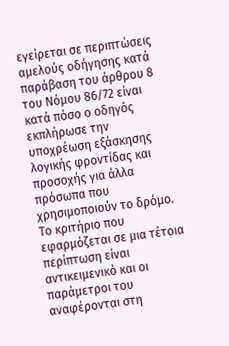εγείρεται σε περιπτώσεις αμελούς οδήγησης κατά παράβαση του άρθρου 8 του Νόμου 86/72 είναι κατά πόσο ο οδηγός εκπλήρωσε την υποχρέωση εξάσκησης λογικής φροντίδας και προσοχής για άλλα πρόσωπα που χρησιμοποιούν το δρόμο. Το κριτήριο που εφαρμόζεται σε μια τέτοια περίπτωση είναι αντικειμενικό και οι παράμετροι του αναφέρονται στη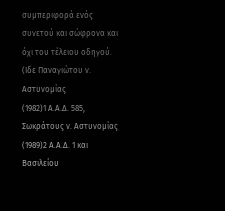συμπεριφορά ενός συνετού και σώφρονα και όχι του τέλειου οδηγού. (Ιδε Παναγιώτου ν. Αστυνομίας
(1982)1 Α.Α.Δ. 585, Σωκράτους ν. Αστυνομίας
(1989)2 Α.Α.Δ. 1 και Βασιλείου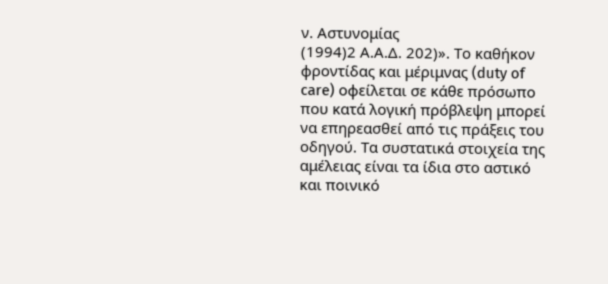ν. Αστυνομίας
(1994)2 Α.Α.Δ. 202)». Το καθήκον φροντίδας και μέριμνας (duty of care) οφείλεται σε κάθε πρόσωπο που κατά λογική πρόβλεψη μπορεί να επηρεασθεί από τις πράξεις του οδηγού. Τα συστατικά στοιχεία της αμέλειας είναι τα ίδια στο αστικό και ποινικό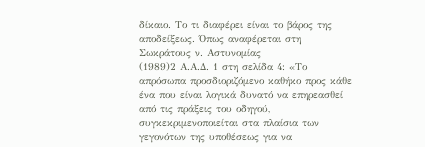δίκαιο. Το τι διαφέρει είναι το βάρος της αποδείξεως. Όπως αναφέρεται στη Σωκράτους ν. Αστυνομίας
(1989)2 Α.Α.Δ. 1 στη σελίδα 4: «Το απρόσωπα προσδιοριζόμενο καθήκο προς κάθε ένα που είναι λογικά δυνατό να επηρεασθεί από τις πράξεις του οδηγού, συγκεκριμενοποιείται στα πλαίσια των γεγονότων της υποθέσεως για να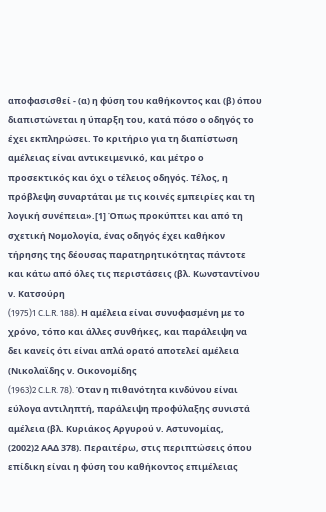αποφασισθεί - (α) η φύση του καθήκοντος και (β) όπου διαπιστώνεται η ύπαρξη του, κατά πόσο ο οδηγός το έχει εκπληρώσει. Το κριτήριο για τη διαπίστωση αμέλειας είναι αντικειμενικό, και μέτρο ο προσεκτικός και όχι ο τέλειος οδηγός. Τέλος, η πρόβλεψη συναρτάται με τις κοινές εμπειρίες και τη λογική συνέπεια».[1] Όπως προκύπτει και από τη σχετική Νομολογία, ένας οδηγός έχει καθήκον τήρησης της δέουσας παρατηρητικότητας πάντοτε και κάτω από όλες τις περιστάσεις (βλ. Κωνσταντίνου ν. Κατσούρη
(1975)1 C.L.R. 188). Η αμέλεια είναι συνυφασμένη με το χρόνο, τόπο και άλλες συνθήκες, και παράλειψη να δει κανείς ότι είναι απλά ορατό αποτελεί αμέλεια (Νικολαϊδης ν. Οικονομίδης
(1963)2 C.L.R. 78). Όταν η πιθανότητα κινδύνου είναι εύλογα αντιληπτή, παράλειψη προφύλαξης συνιστά αμέλεια (βλ. Κυριάκος Αργυρού ν. Αστυνομίας,
(2002)2 ΑΑΔ 378). Περαιτέρω, στις περιπτώσεις όπου επίδικη είναι η φύση του καθήκοντος επιμέλειας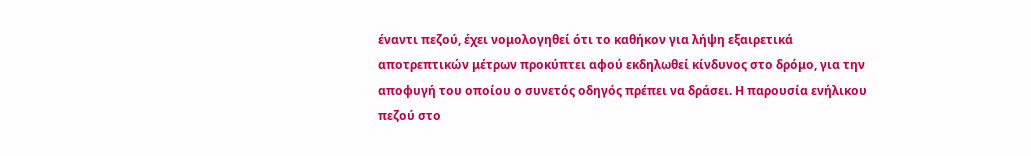έναντι πεζού, έχει νομολογηθεί ότι το καθήκον για λήψη εξαιρετικά αποτρεπτικών μέτρων προκύπτει αφού εκδηλωθεί κίνδυνος στο δρόμο, για την αποφυγή του οποίου ο συνετός οδηγός πρέπει να δράσει. Η παρουσία ενήλικου πεζού στο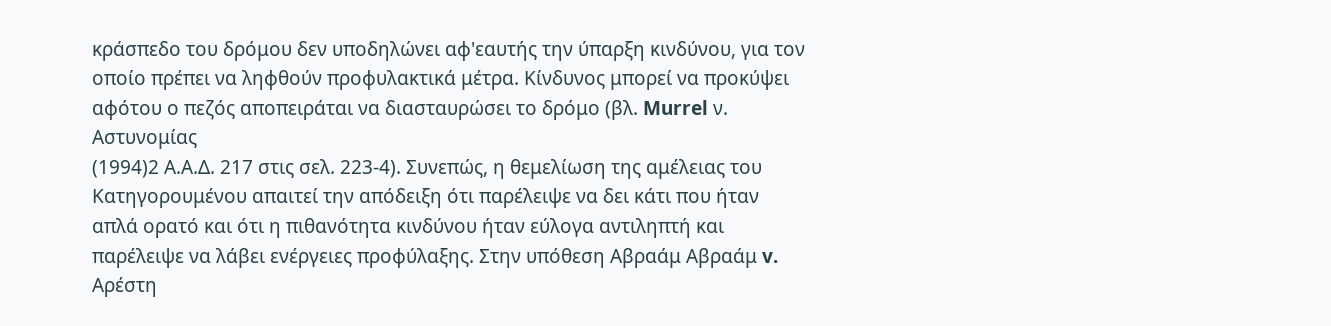κράσπεδο του δρόμου δεν υποδηλώνει αφ'εαυτής την ύπαρξη κινδύνου, για τον οποίο πρέπει να ληφθούν προφυλακτικά μέτρα. Κίνδυνος μπορεί να προκύψει αφότου ο πεζός αποπειράται να διασταυρώσει το δρόμο (βλ. Murrel ν. Αστυνομίας
(1994)2 Α.Α.Δ. 217 στις σελ. 223-4). Συνεπώς, η θεμελίωση της αμέλειας του Κατηγορουμένου απαιτεί την απόδειξη ότι παρέλειψε να δει κάτι που ήταν απλά ορατό και ότι η πιθανότητα κινδύνου ήταν εύλογα αντιληπτή και παρέλειψε να λάβει ενέργειες προφύλαξης. Στην υπόθεση Αβραάμ Αβραάμ v. Αρέστη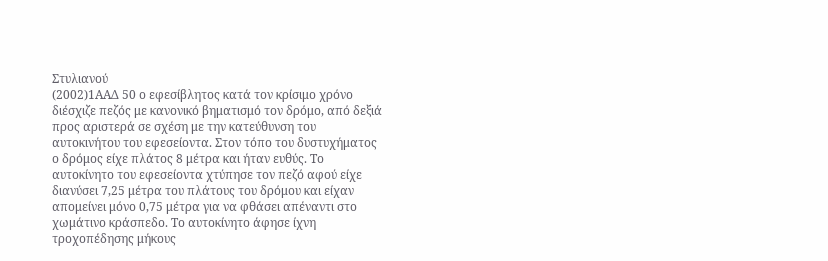Στυλιανού
(2002)1ΑΑΔ 50 ο εφεσίβλητος κατά τον κρίσιμο χρόνο διέσχιζε πεζός με κανονικό βηματισμό τον δρόμο, από δεξιά προς αριστερά σε σχέση με την κατεύθυνση του αυτοκινήτου του εφεσείοντα. Στον τόπο του δυστυχήματος ο δρόμος είχε πλάτος 8 μέτρα και ήταν ευθύς. Το αυτοκίνητο του εφεσείοντα χτύπησε τον πεζό αφού είχε διανύσει 7,25 μέτρα του πλάτους του δρόμου και είχαν απομείνει μόνο 0,75 μέτρα για να φθάσει απέναντι στο χωμάτινο κράσπεδο. Το αυτοκίνητο άφησε ίχνη τροχοπέδησης μήκους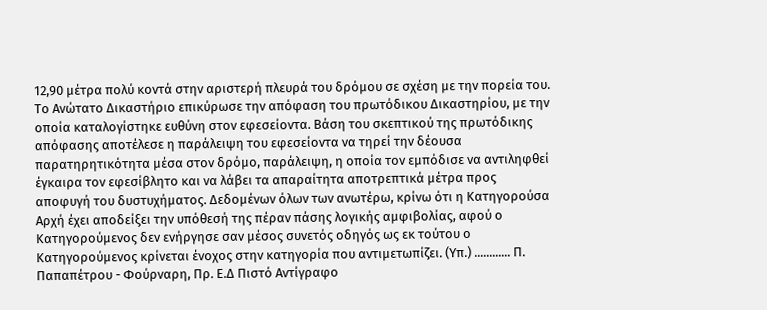12,90 μέτρα πολύ κοντά στην αριστερή πλευρά του δρόμου σε σχέση με την πορεία του. Το Ανώτατο Δικαστήριο επικύρωσε την απόφαση του πρωτόδικου Δικαστηρίου, με την οποία καταλογίστηκε ευθύνη στον εφεσείοντα. Βάση του σκεπτικού της πρωτόδικης απόφασης αποτέλεσε η παράλειψη του εφεσείοντα να τηρεί την δέουσα παρατηρητικότητα μέσα στον δρόμο, παράλειψη, η οποία τον εμπόδισε να αντιληφθεί έγκαιρα τον εφεσίβλητο και να λάβει τα απαραίτητα αποτρεπτικά μέτρα προς αποφυγή του δυστυχήματος. Δεδομένων όλων των ανωτέρω, κρίνω ότι η Κατηγορούσα Αρχή έχει αποδείξει την υπόθεσή της πέραν πάσης λογικής αμφιβολίας, αφού ο Κατηγορούμενος δεν ενήργησε σαν μέσος συνετός οδηγός ως εκ τούτου ο Κατηγορούμενος κρίνεται ένοχος στην κατηγορία που αντιμετωπίζει. (Υπ.) ............ Π. Παπαπέτρου - Φούρναρη, Πρ. Ε.Δ Πιστό Αντίγραφο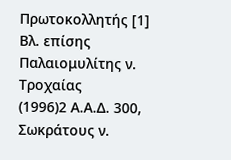Πρωτοκολλητής [1] Βλ. επίσης Παλαιομυλίτης ν. Τροχαίας
(1996)2 Α.Α.Δ. 300, Σωκράτους ν.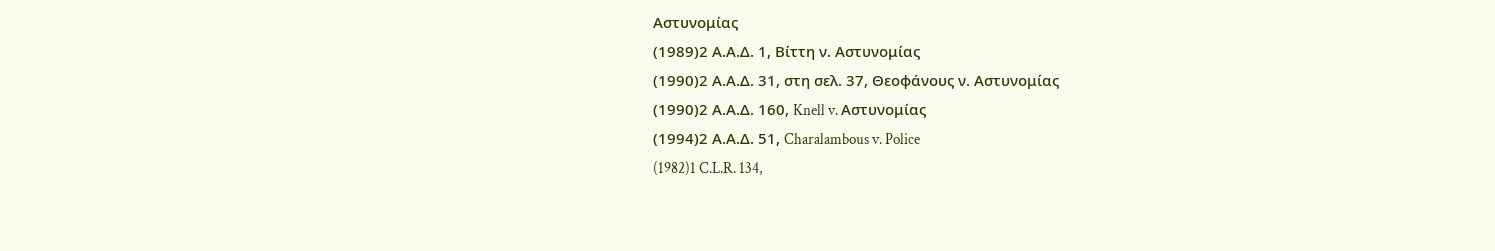Αστυνομίας
(1989)2 Α.Α.Δ. 1, Βίττη ν. Αστυνομίας
(1990)2 Α.Α.Δ. 31, στη σελ. 37, Θεοφάνους ν. Αστυνομίας
(1990)2 Α.Α.Δ. 160, Knell v. Αστυνομίας
(1994)2 Α.Α.Δ. 51, Charalambous v. Police
(1982)1 C.L.R. 134,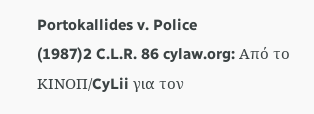Portokallides v. Police
(1987)2 C.L.R. 86 cylaw.org: Από το ΚΙΝOΠ/CyLii για τον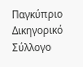Παγκύπριο Δικηγορικό Σύλλογο